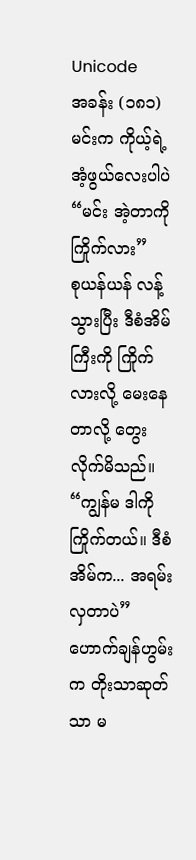Unicode
အခန်း (၁၈၁)
မင်းက ကိုယ့်ရဲ့အံ့ဖွယ်လေးပါပဲ“မင်း အဲ့တာကို ကြိုက်လား”
စုယန်ယန် လန့်သွားပြီး ဒီစံအိမ်ကြီးကို ကြိုက်လားလို့ မေးနေတာလို့ တွေးလိုက်မိသည်။
“ကျွန်မ ဒါကို ကြိုက်တယ်။ ဒီစံအိမ်က... အရမ်းလှတာပဲ”
ဟောက်ချန်ဟွမ်းက တိုးသာဆုတ်သာ မ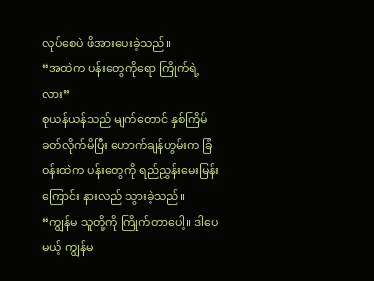လုပ်စေပဲ ဖိအားပေးခဲ့သည်။
“အထဲက ပန်းတွေကိုရော ကြိုက်ရဲ့လား”
စုယန်ယန်သည် မျက်တောင် နှစ်ကြိမ် ခတ်လိုက်မိပြီး ဟောက်ချန်ဟွမ်းက ခြံဝန်းထဲက ပန်းတွေကို ရည်ညွှန်းမေးမြန်းကြောင်း နားလည် သွားခဲ့သည်။
“ကျွန်မ သူတို့ကို ကြိုက်တာပေါ့။ ဒါပေမယ့် ကျွန်မ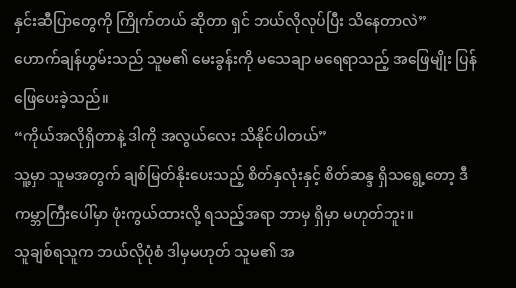နှင်းဆီပြာတွေကို ကြိုက်တယ် ဆိုတာ ရှင် ဘယ်လိုလုပ်ပြီး သိနေတာလဲ”
ဟောက်ချန်ဟွမ်းသည် သူမ၏ မေးခွန်းကို မသေချာ မရေရာသည့် အဖြေမျိုး ပြန်ဖြေပေးခဲ့သည်။
“ကိုယ်အလိုရှိတာနဲ့ ဒါကို အလွယ်လေး သိနိုင်ပါတယ်”
သူ့မှာ သူမအတွက် ချစ်မြတ်နိုးပေးသည့် စိတ်နှလုံးနှင့် စိတ်ဆန္ဒ ရှိသရွေ့တော့ ဒီကမ္ဘာကြီးပေါ်မှာ ဖုံးကွယ်ထားလို့ ရသည့်အရာ ဘာမှ ရှိမှာ မဟုတ်ဘူး။
သူချစ်ရသူက ဘယ်လိုပုံစံ ဒါမှမဟုတ် သူမ၏ အ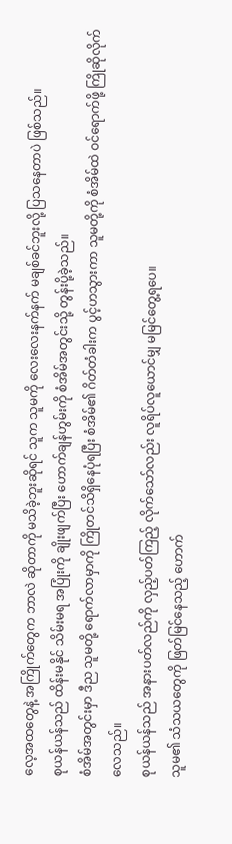လေ့အထတွေနဲ့ အကြိုက်တွေက ဘာလဲ ဆိုတာကို မသိခဲ့ဘူးဆိုရင် သူက သူမကို လေးလေးနက်နက် မချစ်ခင်ဘူးလို့ ပြသနေတာပဲ ဖြစ်သည်။
စုယန်ယန်သည် ထိန်းမနိုင် သိမ်းမရ အပြုံးကို ချိုးဖျက်ပြီး ဟောက်ချန်ဟွမ်းကို စံအိမ်အတွင်းသို့ တွန်းပို့ခဲ့သည်။
စံအိမ်အတွင်းမှာ ဒီည သူမတို့ ရောက်လာမှာကို ကြိုတင်သိရှိနေပုံရပြီး စံအိမ်၏ ဂိတ်တံခါးက ပွင့်ဟသွားကာ သူမတို့ကို စံအိမ်ထဲ ဝင်ရောက်ဖို့ ကြိုဆိုလိုက်လေသည်။
စုယန်ယန်သည် အနားပတ်လည်ကို လှည့်ပတ်ကြည့် လိုက်သော်လည်း လူရိပ်လူယောင်မျှ မမြင်တွေ့ရပေ။
သူမ၏ သံသယတွေကို ဖြတ်မြင်နေသည့် ဟောက်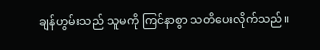ချန်ဟွမ်းသည် သူမကို ကြင်နာစွာ သတိပေးလိုက်သည်။